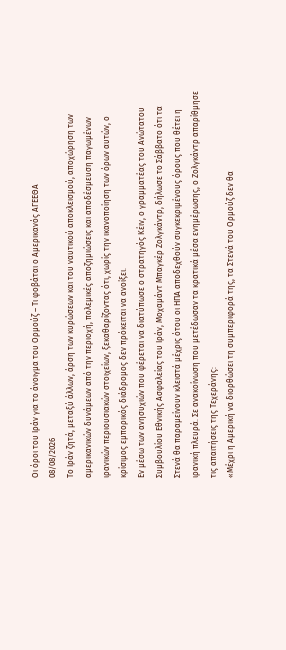Οι όροι του Ιράν για το άνοιγμα του Ορμούζ – Τι φοβάται ο Αμερικανός ΑΓΕΕΘΑ
08/08/2026
Το Ιράν ζητά, μεταξύ άλλων, άρση των κυρώσεων και του ναυτικού αποκλεισμού, αποχώρηση των αμερικανικών δυνάμεων από την περιοχή, πολεμικές αποζημιώσεις και αποδέσμευση παγωμένων ιρανικών περιουσιακών στοιχείων, ξεκαθαρίζοντας ότι, χωρίς την ικανοποίηση των όρων αυτών, ο κρίσιμος εμπορικός διάδρομος δεν πρόκειται να ανοίξει.
Εν μέσω των ανησυχιών που φέρεται να διατύπωσε ο στρατηγός Κέιν, ο γραμματέας του Ανώτατου Συμβουλίου Εθνικής Ασφαλείας του Ιράν, Μοχαμάντ Μπαγκέρ Ζολγκάντρ, δήλωσε το Σάββατο ότι τα Στενά θα παραμείνουν κλειστά μέχρις ότου οι ΗΠΑ αποδεχθούν συγκεκριμένους όρους που θέτει η ιρανική πλευρά. Σε ανακοίνωση που μετέδωσαν τα κρατικά μέσα ενημέρωσης, ο Ζολγκάντρ απαρίθμησε τις απαιτήσεις της Τεχεράνης:
«Μέχρι η Αμερική να διορθώσει τη συμπεριφορά της, τα Στενά του Ορμούζ δεν θα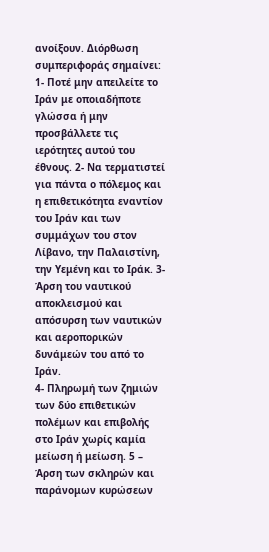ανοίξουν. Διόρθωση συμπεριφοράς σημαίνει: 1- Ποτέ μην απειλείτε το Ιράν με οποιαδήποτε γλώσσα ή μην προσβάλλετε τις ιερότητες αυτού του έθνους. 2- Να τερματιστεί για πάντα ο πόλεμος και η επιθετικότητα εναντίον του Ιράν και των συμμάχων του στον Λίβανο, την Παλαιστίνη, την Υεμένη και το Ιράκ. 3- Άρση του ναυτικού αποκλεισμού και απόσυρση των ναυτικών και αεροπορικών δυνάμεών του από το Ιράν.
4- Πληρωμή των ζημιών των δύο επιθετικών πολέμων και επιβολής στο Ιράν χωρίς καμία μείωση ή μείωση. 5 – Άρση των σκληρών και παράνομων κυρώσεων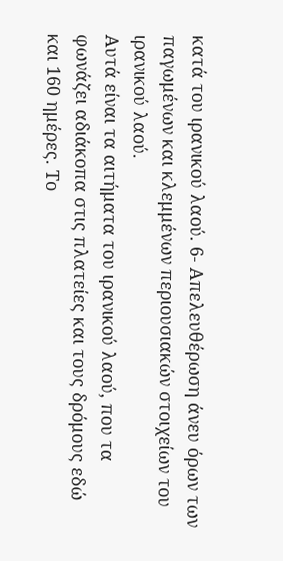κατά του ιρανικού λαού. 6- Απελευθέρωση άνευ όρων των παγωμένων και κλεμμένων περιουσιακών στοιχείων του ιρανικού λαού.
Αυτά είναι τα αιτήματα του ιρανικού λαού, που τα φωνάζει αδιάκοπα στις πλατείες και τους δρόμους εδώ και 160 ημέρες. Το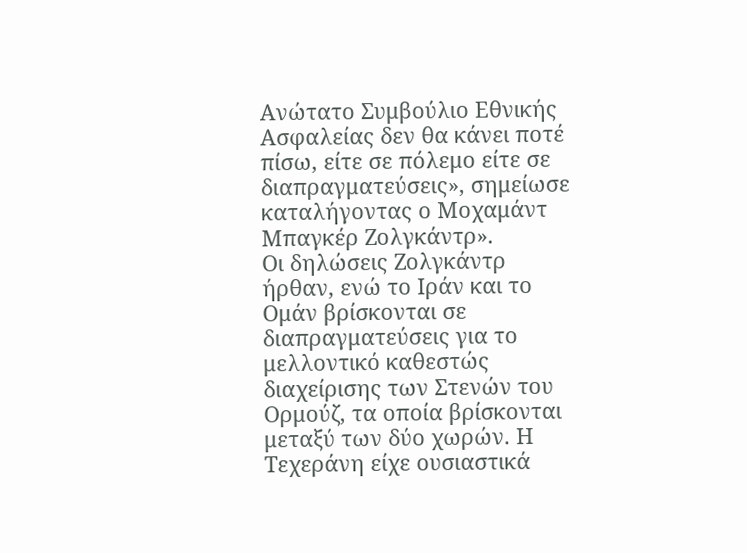Ανώτατο Συμβούλιο Εθνικής Ασφαλείας δεν θα κάνει ποτέ πίσω, είτε σε πόλεμο είτε σε διαπραγματεύσεις», σημείωσε καταλήγοντας ο Μοχαμάντ Μπαγκέρ Ζολγκάντρ».
Οι δηλώσεις Ζολγκάντρ ήρθαν, ενώ το Ιράν και το Ομάν βρίσκονται σε διαπραγματεύσεις για το μελλοντικό καθεστώς διαχείρισης των Στενών του Ορμούζ, τα οποία βρίσκονται μεταξύ των δύο χωρών. Η Τεχεράνη είχε ουσιαστικά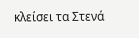κλείσει τα Στενά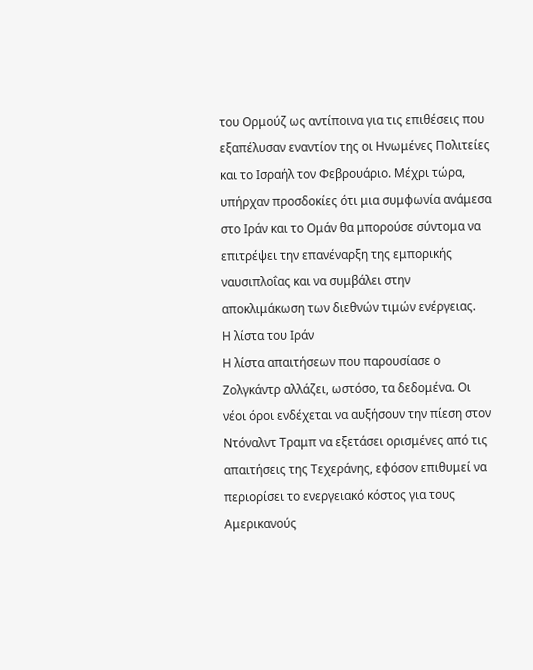του Ορμούζ ως αντίποινα για τις επιθέσεις που εξαπέλυσαν εναντίον της οι Ηνωμένες Πολιτείες και το Ισραήλ τον Φεβρουάριο. Μέχρι τώρα, υπήρχαν προσδοκίες ότι μια συμφωνία ανάμεσα στο Ιράν και το Ομάν θα μπορούσε σύντομα να επιτρέψει την επανέναρξη της εμπορικής ναυσιπλοΐας και να συμβάλει στην αποκλιμάκωση των διεθνών τιμών ενέργειας.
Η λίστα του Ιράν
Η λίστα απαιτήσεων που παρουσίασε ο Ζολγκάντρ αλλάζει, ωστόσο, τα δεδομένα. Οι νέοι όροι ενδέχεται να αυξήσουν την πίεση στον Ντόναλντ Τραμπ να εξετάσει ορισμένες από τις απαιτήσεις της Τεχεράνης, εφόσον επιθυμεί να περιορίσει το ενεργειακό κόστος για τους Αμερικανούς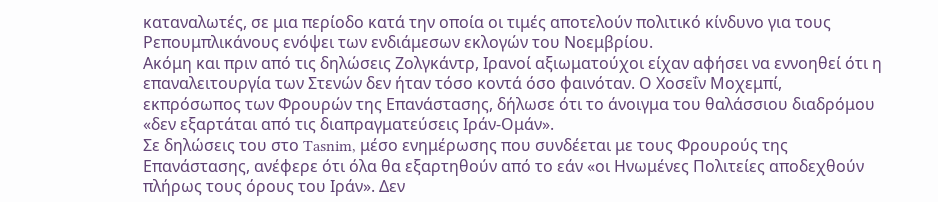καταναλωτές, σε μια περίοδο κατά την οποία οι τιμές αποτελούν πολιτικό κίνδυνο για τους Ρεπουμπλικάνους ενόψει των ενδιάμεσων εκλογών του Νοεμβρίου.
Ακόμη και πριν από τις δηλώσεις Ζολγκάντρ, Ιρανοί αξιωματούχοι είχαν αφήσει να εννοηθεί ότι η επαναλειτουργία των Στενών δεν ήταν τόσο κοντά όσο φαινόταν. Ο Χοσεΐν Μοχεμπί, εκπρόσωπος των Φρουρών της Επανάστασης, δήλωσε ότι το άνοιγμα του θαλάσσιου διαδρόμου «δεν εξαρτάται από τις διαπραγματεύσεις Ιράν-Ομάν».
Σε δηλώσεις του στο Tasnim, μέσο ενημέρωσης που συνδέεται με τους Φρουρούς της Επανάστασης, ανέφερε ότι όλα θα εξαρτηθούν από το εάν «οι Ηνωμένες Πολιτείες αποδεχθούν πλήρως τους όρους του Ιράν». Δεν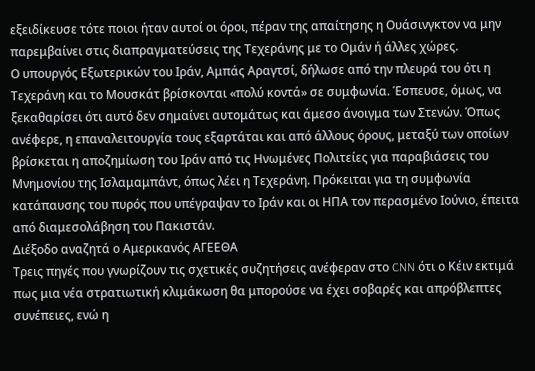εξειδίκευσε τότε ποιοι ήταν αυτοί οι όροι, πέραν της απαίτησης η Ουάσινγκτον να μην παρεμβαίνει στις διαπραγματεύσεις της Τεχεράνης με το Ομάν ή άλλες χώρες.
Ο υπουργός Εξωτερικών του Ιράν, Αμπάς Αραγτσί, δήλωσε από την πλευρά του ότι η Τεχεράνη και το Μουσκάτ βρίσκονται «πολύ κοντά» σε συμφωνία. Έσπευσε, όμως, να ξεκαθαρίσει ότι αυτό δεν σημαίνει αυτομάτως και άμεσο άνοιγμα των Στενών. Όπως ανέφερε, η επαναλειτουργία τους εξαρτάται και από άλλους όρους, μεταξύ των οποίων βρίσκεται η αποζημίωση του Ιράν από τις Ηνωμένες Πολιτείες για παραβιάσεις του Μνημονίου της Ισλαμαμπάντ, όπως λέει η Τεχεράνη. Πρόκειται για τη συμφωνία κατάπαυσης του πυρός που υπέγραψαν το Ιράν και οι ΗΠΑ τον περασμένο Ιούνιο, έπειτα από διαμεσολάβηση του Πακιστάν.
Διέξοδο αναζητά ο Αμερικανός ΑΓΕΕΘΑ
Τρεις πηγές που γνωρίζουν τις σχετικές συζητήσεις ανέφεραν στο CNN ότι ο Κέιν εκτιμά πως μια νέα στρατιωτική κλιμάκωση θα μπορούσε να έχει σοβαρές και απρόβλεπτες συνέπειες, ενώ η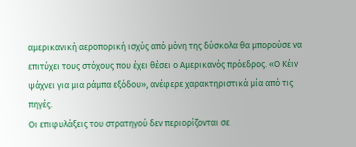αμερικανική αεροπορική ισχύς από μόνη της δύσκολα θα μπορούσε να επιτύχει τους στόχους που έχει θέσει ο Αμερικανός πρόεδρος. «Ο Κέιν ψάχνει για μια ράμπα εξόδου», ανέφερε χαρακτηριστικά μία από τις πηγές.
Οι επιφυλάξεις του στρατηγού δεν περιορίζονται σε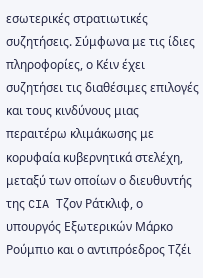εσωτερικές στρατιωτικές συζητήσεις. Σύμφωνα με τις ίδιες πληροφορίες, ο Κέιν έχει συζητήσει τις διαθέσιμες επιλογές και τους κινδύνους μιας περαιτέρω κλιμάκωσης με κορυφαία κυβερνητικά στελέχη, μεταξύ των οποίων ο διευθυντής της CIA Τζον Ράτκλιφ, ο υπουργός Εξωτερικών Μάρκο Ρούμπιο και ο αντιπρόεδρος Τζέι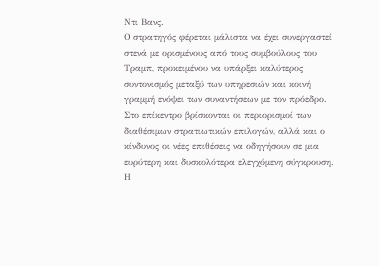Ντι Βανς.
Ο στρατηγός φέρεται μάλιστα να έχει συνεργαστεί στενά με ορισμένους από τους συμβούλους του Τραμπ, προκειμένου να υπάρξει καλύτερος συντονισμός μεταξύ των υπηρεσιών και κοινή γραμμή ενόψει των συναντήσεων με τον πρόεδρο. Στο επίκεντρο βρίσκονται οι περιορισμοί των διαθέσιμων στρατιωτικών επιλογών, αλλά και ο κίνδυνος οι νέες επιθέσεις να οδηγήσουν σε μια ευρύτερη και δυσκολότερα ελεγχόμενη σύγκρουση. Η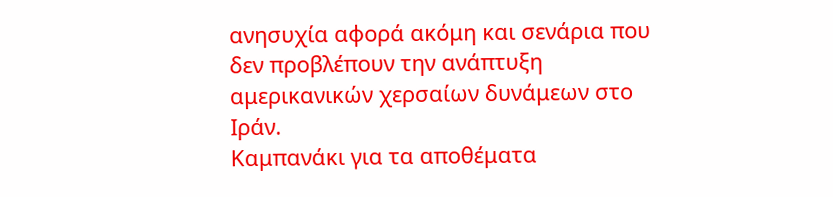ανησυχία αφορά ακόμη και σενάρια που δεν προβλέπουν την ανάπτυξη αμερικανικών χερσαίων δυνάμεων στο Ιράν.
Καμπανάκι για τα αποθέματα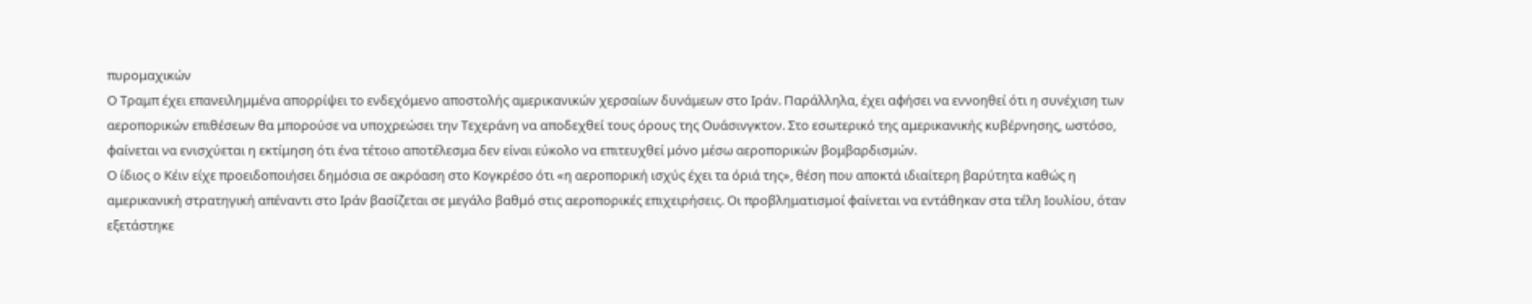πυρομαχικών
Ο Τραμπ έχει επανειλημμένα απορρίψει το ενδεχόμενο αποστολής αμερικανικών χερσαίων δυνάμεων στο Ιράν. Παράλληλα, έχει αφήσει να εννοηθεί ότι η συνέχιση των αεροπορικών επιθέσεων θα μπορούσε να υποχρεώσει την Τεχεράνη να αποδεχθεί τους όρους της Ουάσινγκτον. Στο εσωτερικό της αμερικανικής κυβέρνησης, ωστόσο, φαίνεται να ενισχύεται η εκτίμηση ότι ένα τέτοιο αποτέλεσμα δεν είναι εύκολο να επιτευχθεί μόνο μέσω αεροπορικών βομβαρδισμών.
Ο ίδιος ο Κέιν είχε προειδοποιήσει δημόσια σε ακρόαση στο Κογκρέσο ότι «η αεροπορική ισχύς έχει τα όριά της», θέση που αποκτά ιδιαίτερη βαρύτητα καθώς η αμερικανική στρατηγική απέναντι στο Ιράν βασίζεται σε μεγάλο βαθμό στις αεροπορικές επιχειρήσεις. Οι προβληματισμοί φαίνεται να εντάθηκαν στα τέλη Ιουλίου, όταν εξετάστηκε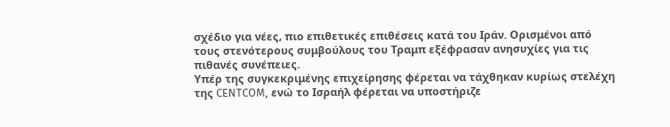σχέδιο για νέες, πιο επιθετικές επιθέσεις κατά του Ιράν. Ορισμένοι από τους στενότερους συμβούλους του Τραμπ εξέφρασαν ανησυχίες για τις πιθανές συνέπειες.
Υπέρ της συγκεκριμένης επιχείρησης φέρεται να τάχθηκαν κυρίως στελέχη της CENTCOM, ενώ το Ισραήλ φέρεται να υποστήριζε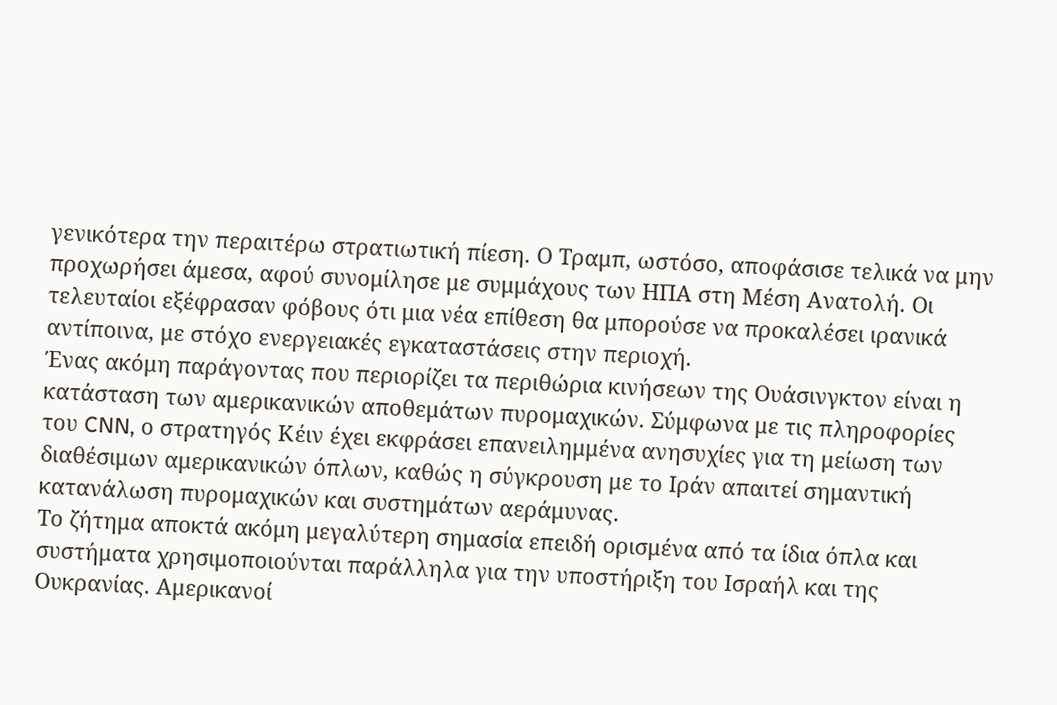γενικότερα την περαιτέρω στρατιωτική πίεση. Ο Τραμπ, ωστόσο, αποφάσισε τελικά να μην προχωρήσει άμεσα, αφού συνομίλησε με συμμάχους των ΗΠΑ στη Μέση Ανατολή. Οι τελευταίοι εξέφρασαν φόβους ότι μια νέα επίθεση θα μπορούσε να προκαλέσει ιρανικά αντίποινα, με στόχο ενεργειακές εγκαταστάσεις στην περιοχή.
Ένας ακόμη παράγοντας που περιορίζει τα περιθώρια κινήσεων της Ουάσινγκτον είναι η κατάσταση των αμερικανικών αποθεμάτων πυρομαχικών. Σύμφωνα με τις πληροφορίες του CNN, ο στρατηγός Κέιν έχει εκφράσει επανειλημμένα ανησυχίες για τη μείωση των διαθέσιμων αμερικανικών όπλων, καθώς η σύγκρουση με το Ιράν απαιτεί σημαντική κατανάλωση πυρομαχικών και συστημάτων αεράμυνας.
Το ζήτημα αποκτά ακόμη μεγαλύτερη σημασία επειδή ορισμένα από τα ίδια όπλα και συστήματα χρησιμοποιούνται παράλληλα για την υποστήριξη του Ισραήλ και της Ουκρανίας. Αμερικανοί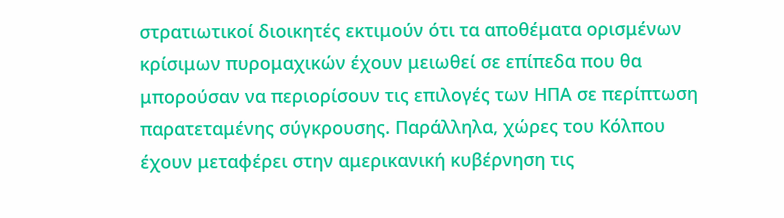στρατιωτικοί διοικητές εκτιμούν ότι τα αποθέματα ορισμένων κρίσιμων πυρομαχικών έχουν μειωθεί σε επίπεδα που θα μπορούσαν να περιορίσουν τις επιλογές των ΗΠΑ σε περίπτωση παρατεταμένης σύγκρουσης. Παράλληλα, χώρες του Κόλπου έχουν μεταφέρει στην αμερικανική κυβέρνηση τις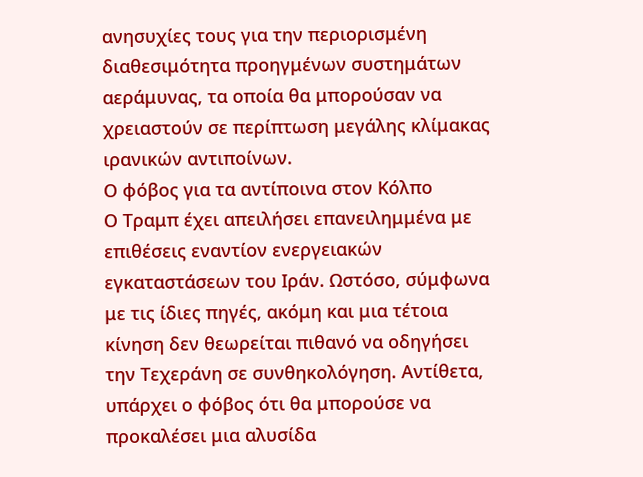ανησυχίες τους για την περιορισμένη διαθεσιμότητα προηγμένων συστημάτων αεράμυνας, τα οποία θα μπορούσαν να χρειαστούν σε περίπτωση μεγάλης κλίμακας ιρανικών αντιποίνων.
Ο φόβος για τα αντίποινα στον Κόλπο
Ο Τραμπ έχει απειλήσει επανειλημμένα με επιθέσεις εναντίον ενεργειακών εγκαταστάσεων του Ιράν. Ωστόσο, σύμφωνα με τις ίδιες πηγές, ακόμη και μια τέτοια κίνηση δεν θεωρείται πιθανό να οδηγήσει την Τεχεράνη σε συνθηκολόγηση. Αντίθετα, υπάρχει ο φόβος ότι θα μπορούσε να προκαλέσει μια αλυσίδα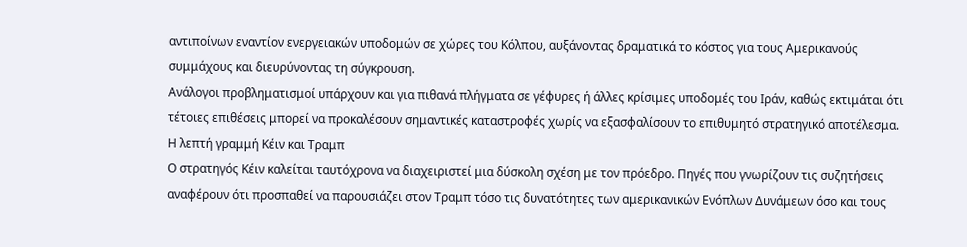αντιποίνων εναντίον ενεργειακών υποδομών σε χώρες του Κόλπου, αυξάνοντας δραματικά το κόστος για τους Αμερικανούς συμμάχους και διευρύνοντας τη σύγκρουση.
Ανάλογοι προβληματισμοί υπάρχουν και για πιθανά πλήγματα σε γέφυρες ή άλλες κρίσιμες υποδομές του Ιράν, καθώς εκτιμάται ότι τέτοιες επιθέσεις μπορεί να προκαλέσουν σημαντικές καταστροφές χωρίς να εξασφαλίσουν το επιθυμητό στρατηγικό αποτέλεσμα.
Η λεπτή γραμμή Κέιν και Τραμπ
Ο στρατηγός Κέιν καλείται ταυτόχρονα να διαχειριστεί μια δύσκολη σχέση με τον πρόεδρο. Πηγές που γνωρίζουν τις συζητήσεις αναφέρουν ότι προσπαθεί να παρουσιάζει στον Τραμπ τόσο τις δυνατότητες των αμερικανικών Ενόπλων Δυνάμεων όσο και τους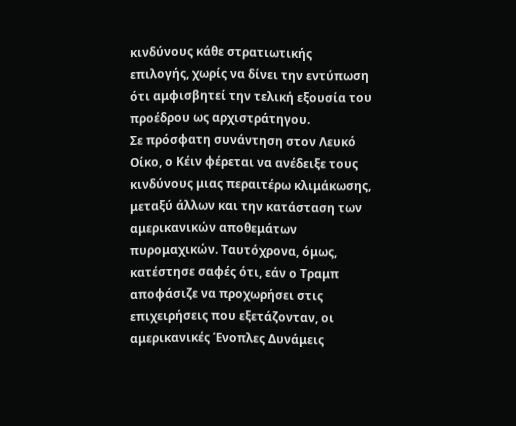κινδύνους κάθε στρατιωτικής επιλογής, χωρίς να δίνει την εντύπωση ότι αμφισβητεί την τελική εξουσία του προέδρου ως αρχιστράτηγου.
Σε πρόσφατη συνάντηση στον Λευκό Οίκο, ο Κέιν φέρεται να ανέδειξε τους κινδύνους μιας περαιτέρω κλιμάκωσης, μεταξύ άλλων και την κατάσταση των αμερικανικών αποθεμάτων πυρομαχικών. Ταυτόχρονα, όμως, κατέστησε σαφές ότι, εάν ο Τραμπ αποφάσιζε να προχωρήσει στις επιχειρήσεις που εξετάζονταν, οι αμερικανικές Ένοπλες Δυνάμεις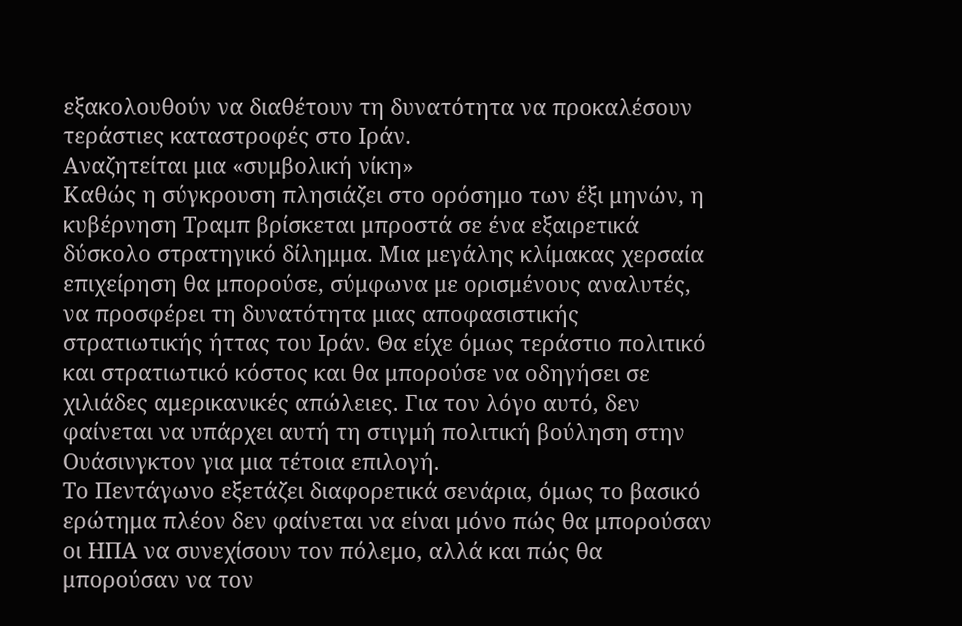εξακολουθούν να διαθέτουν τη δυνατότητα να προκαλέσουν τεράστιες καταστροφές στο Ιράν.
Αναζητείται μια «συμβολική νίκη»
Καθώς η σύγκρουση πλησιάζει στο ορόσημο των έξι μηνών, η κυβέρνηση Τραμπ βρίσκεται μπροστά σε ένα εξαιρετικά δύσκολο στρατηγικό δίλημμα. Μια μεγάλης κλίμακας χερσαία επιχείρηση θα μπορούσε, σύμφωνα με ορισμένους αναλυτές, να προσφέρει τη δυνατότητα μιας αποφασιστικής στρατιωτικής ήττας του Ιράν. Θα είχε όμως τεράστιο πολιτικό και στρατιωτικό κόστος και θα μπορούσε να οδηγήσει σε χιλιάδες αμερικανικές απώλειες. Για τον λόγο αυτό, δεν φαίνεται να υπάρχει αυτή τη στιγμή πολιτική βούληση στην Ουάσινγκτον για μια τέτοια επιλογή.
Το Πεντάγωνο εξετάζει διαφορετικά σενάρια, όμως το βασικό ερώτημα πλέον δεν φαίνεται να είναι μόνο πώς θα μπορούσαν οι ΗΠΑ να συνεχίσουν τον πόλεμο, αλλά και πώς θα μπορούσαν να τον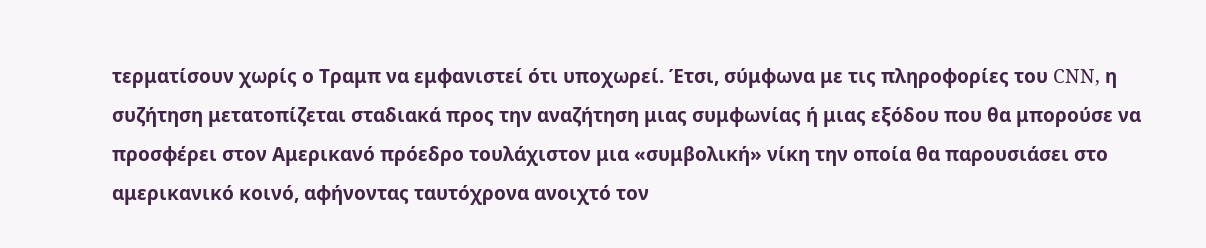τερματίσουν χωρίς ο Τραμπ να εμφανιστεί ότι υποχωρεί. Έτσι, σύμφωνα με τις πληροφορίες του CNN, η συζήτηση μετατοπίζεται σταδιακά προς την αναζήτηση μιας συμφωνίας ή μιας εξόδου που θα μπορούσε να προσφέρει στον Αμερικανό πρόεδρο τουλάχιστον μια «συμβολική» νίκη την οποία θα παρουσιάσει στο αμερικανικό κοινό, αφήνοντας ταυτόχρονα ανοιχτό τον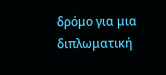δρόμο για μια διπλωματική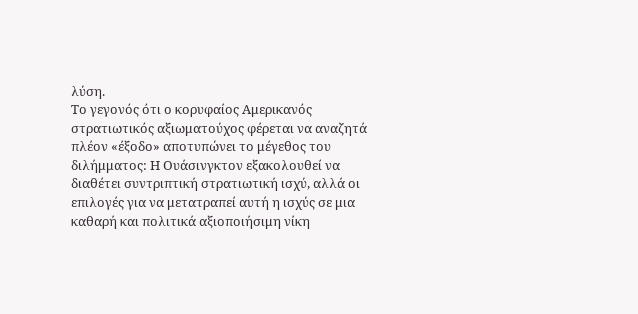λύση.
Το γεγονός ότι ο κορυφαίος Αμερικανός στρατιωτικός αξιωματούχος φέρεται να αναζητά πλέον «έξοδο» αποτυπώνει το μέγεθος του διλήμματος: Η Ουάσινγκτον εξακολουθεί να διαθέτει συντριπτική στρατιωτική ισχύ, αλλά οι επιλογές για να μετατραπεί αυτή η ισχύς σε μια καθαρή και πολιτικά αξιοποιήσιμη νίκη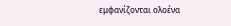εμφανίζονται ολοένα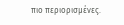πιο περιορισμένες.